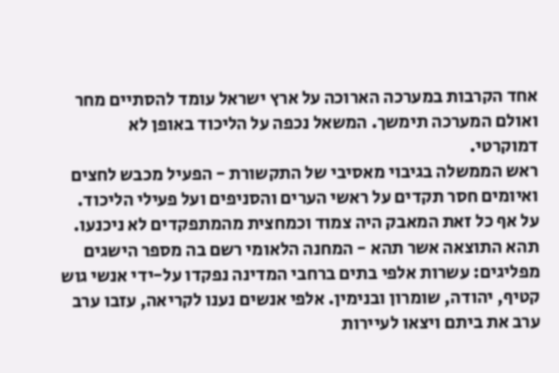אחד הקרבות במערכה הארוכה על ארץ ישראל עומד להסתיים מחר ואולם המערכה תימשך. המשאל נכפה על הליכוד באופן לא דמוקרטי.
ראש הממשלה בגיבוי מאסיבי של התקשורת - הפעיל מכבש לחצים ואיומים חסר תקדים על ראשי הערים והסניפים ועל פעילי הליכוד. על אף כל זאת המאבק היה צמוד וכמחצית מהמתפקדים לא ניכנעו.
תהא התוצאה אשר תהא - המחנה הלאומי רשם בה מספר הישגים מפליגים: עשרות אלפי בתים ברחבי המדינה נפקדו על-ידי אנשי גוש קטיף, יהודה, שומרון ובנימין. אלפי אנשים נענו לקריאה, עזבו ערב ערב את ביתם ויצאו לעיירות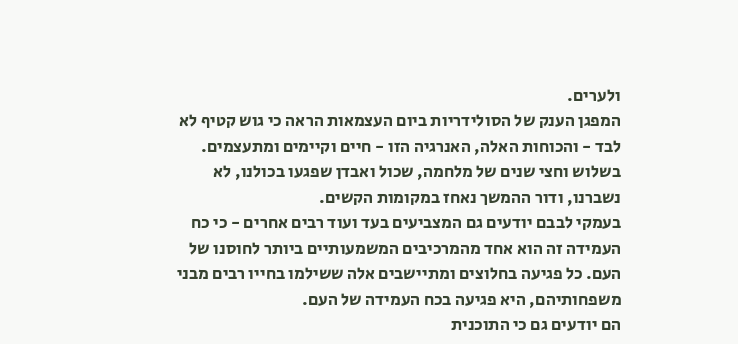ולערים.
המפגן הענק של הסולידריות ביום העצמאות הראה כי גוש קטיף לא לבד - והכוחות האלה, האנרגיה הזו - חיים וקיימים ומתעצמים.
בשלוש וחצי שנים של מלחמה, שכול ואבדן שפגעו בכולנו, לא נשברנו, ודור ההמשך נאחז במקומות הקשים.
בעמקי לבבם יודעים גם המצביעים בעד ועוד רבים אחרים - כי כח העמידה זה הוא אחד מהמרכיבים המשמעותיים ביותר לחוסנו של העם. כל פגיעה בחלוצים ומתיישבים אלה ששילמו בחייו רבים מבני משפחותיהם, היא פגיעה בכח העמידה של העם.
הם יודעים גם כי התוכנית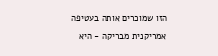הזו שמוכרים אותה בעטיפה אמריקנית מבריקה - היא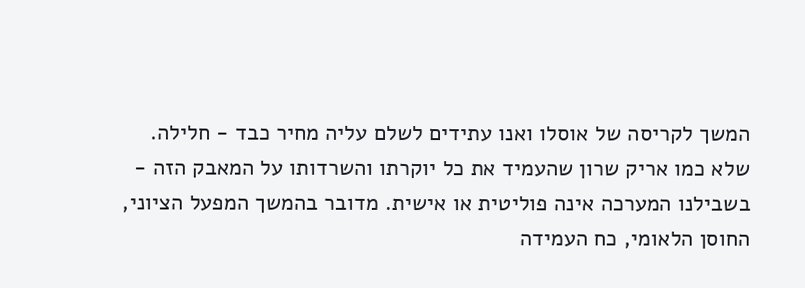המשך לקריסה של אוסלו ואנו עתידים לשלם עליה מחיר כבד - חלילה.
שלא כמו אריק שרון שהעמיד את כל יוקרתו והשרדותו על המאבק הזה - בשבילנו המערכה אינה פוליטית או אישית. מדובר בהמשך המפעל הציוני, החוסן הלאומי, כח העמידה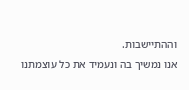וההתיישבות.
אנו נמשיך בה ונעמיד את כל עוצמתנו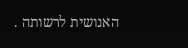האנושית לרשותה .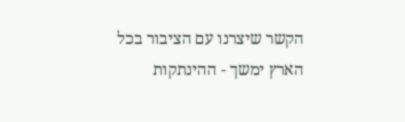הקשר שיצרנו עם הציבור בכל הארץ ימשך - ההינתקות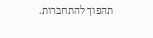תהפוך להתחברות.